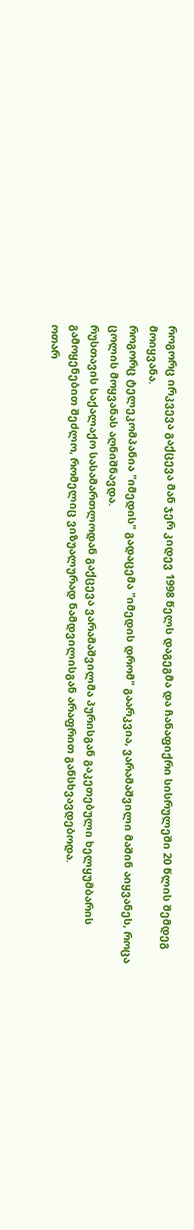როგორც ირკვევა გაქცევა მან ჯერ კიდევ 1998 წელს დაგეგმა და ჩანაფიქრი სისრულეში 20 წლის შემდეგ მოიყვანა.
როგორც ტელეკომპანია "იმედის" გადაცემა "იმედის დრომ" გაარკვია, ვარამაშვილი მაშინ აიყვანეს, როცა ცოლის მოყვანას აღნიშნავდა.
რუსთავის საქალაქო სასამართლოდან გაქცევა ვარამაშვილმა პურისგან გაკეთებული ხელყუმბარის გამოყენებით შეძლო, რომელიც ვიზუალურად ნამდვილისგან არაფრით განსხვავდებოდა.
ოთარ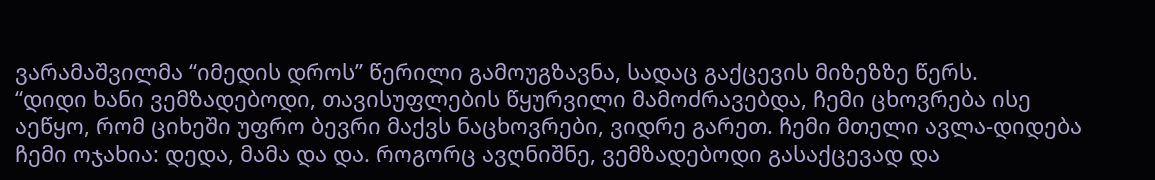ვარამაშვილმა “იმედის დროს” წერილი გამოუგზავნა, სადაც გაქცევის მიზეზზე წერს.
“დიდი ხანი ვემზადებოდი, თავისუფლების წყურვილი მამოძრავებდა, ჩემი ცხოვრება ისე აეწყო, რომ ციხეში უფრო ბევრი მაქვს ნაცხოვრები, ვიდრე გარეთ. ჩემი მთელი ავლა-დიდება ჩემი ოჯახია: დედა, მამა და და. როგორც ავღნიშნე, ვემზადებოდი გასაქცევად და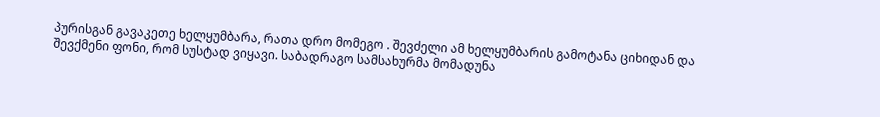პურისგან გავაკეთე ხელყუმბარა, რათა დრო მომეგო . შევძელი ამ ხელყუმბარის გამოტანა ციხიდან და შევქმენი ფონი, რომ სუსტად ვიყავი. საბადრაგო სამსახურმა მომადუნა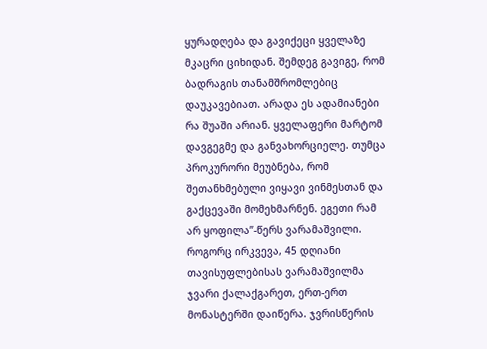ყურადღება და გავიქეცი ყველაზე მკაცრი ციხიდან. შემდეგ გავიგე, რომ ბადრაგის თანამშრომლებიც დაუკავებიათ. არადა ეს ადამიანები რა შუაში არიან. ყველაფერი მარტომ დავგეგმე და განვახორციელე. თუმცა პროკურორი მეუბნება, რომ შეთანხმებული ვიყავი ვინმესთან და გაქცევაში მომეხმარნენ. ეგეთი რამ არ ყოფილა”-წერს ვარამაშვილი.
როგორც ირკვევა, 45 დღიანი თავისუფლებისას ვარამაშვილმა ჯვარი ქალაქგარეთ, ერთ-ერთ მონასტერში დაიწერა. ჯვრისწერის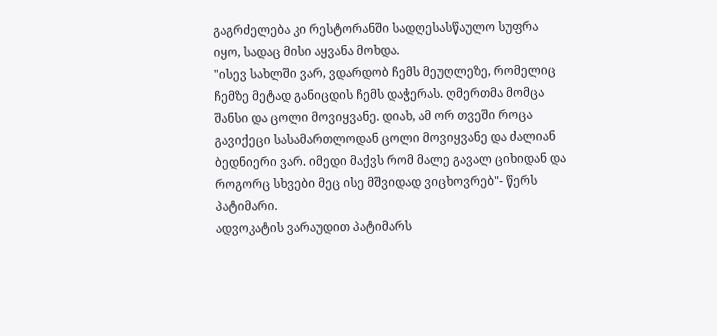გაგრძელება კი რესტორანში სადღესასწაულო სუფრა იყო, სადაც მისი აყვანა მოხდა.
"ისევ სახლში ვარ, ვდარდობ ჩემს მეუღლეზე, რომელიც ჩემზე მეტად განიცდის ჩემს დაჭერას. ღმერთმა მომცა შანსი და ცოლი მოვიყვანე. დიახ, ამ ორ თვეში როცა გავიქეცი სასამართლოდან ცოლი მოვიყვანე და ძალიან ბედნიერი ვარ. იმედი მაქვს რომ მალე გავალ ციხიდან და როგორც სხვები მეც ისე მშვიდად ვიცხოვრებ"- წერს პატიმარი.
ადვოკატის ვარაუდით პატიმარს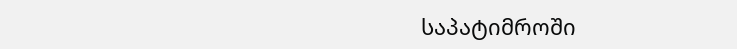საპატიმროში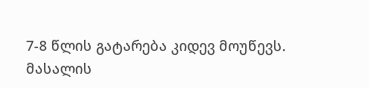7-8 წლის გატარება კიდევ მოუწევს.
მასალის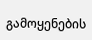გამოყენების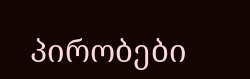პირობები